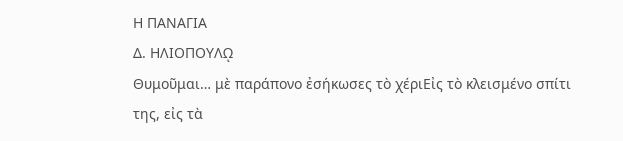Η ΠΑΝΑΓΙΑ
Δ. ΗΛΙΟΠΟΥΛῼ
Θυμοῦμαι… μὲ παράπονο ἐσήκωσες τὸ χέριΕἰς τὸ κλεισμένο σπίτι της, εἰς τὰ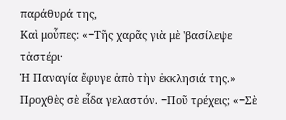παράθυρά της,
Καὶ μοὖπες: «−Τῆς χαρᾶς γιὰ μὲ 'βασίλεψε τἀστέρι·
Ἡ Παναγία ἔφυγε ἀπὸ τὴν ἐκκλησιά της.»
Προχθὲς σὲ εἶδα γελαστόν. −Ποῦ τρέχεις; «−Σὲ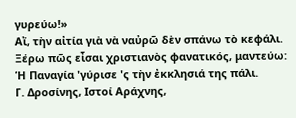γυρεύω!»
Αἴ, τὴν αἰτία γιὰ νὰ ναὐρῶ δὲν σπάνω τὸ κεφάλι.
Ξέρω πῶς εἶσαι χριστιανὸς φανατικός, μαντεύω:
Ἡ Παναγία 'γύρισε 'ς τὴν ἐκκλησιά της πάλι.
Γ. Δροσίνης, Ιστοί Αράχνης,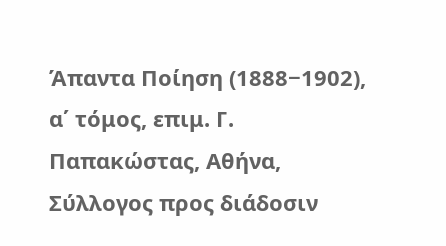Άπαντα Ποίηση (1888−1902), α΄ τόμος, επιμ. Γ. Παπακώστας, Αθήνα, Σύλλογος προς διάδοσιν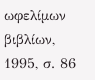ωφελίμων βιβλίων, 1995, σ. 86